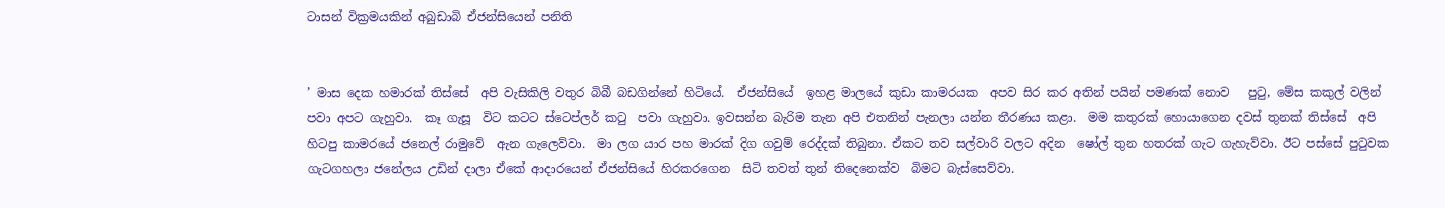ටාසන් වික්‍රමයකින් අබුඩාබි ඒජන්සියෙන් පනිති


’ මාස දෙක හමාරක් තිස්සේ  අපි වැසිකිලි වතුර බිබී බඩගින්නේ හිටියේ.  ඒජන්සියේ  ඉහළ මාලයේ කුඩා කාමරයක  අපව සිර කර අතින් පයින් පමණක් නොව   පුටු, මේස කකුල් වලින් පවා අපට ගැහුවා.  කෑ ගැසූ  විට කටට ස්ටෙප්ලර් කටු  පවා ගැහුවා. ඉවසන්න බැරිම තැන අපි එතනින් පැනලා යන්න තීරණය කළා.  මම කතුරක් හොයාගෙන දවස් තුනක් තිස්සේ  අපි හිටපු කාමරයේ ජනෙල් රාමුවේ  ඇන ගැලෙව්වා.  මා ලග යාර පහ මාරක් දිග ගවුම් රෙද්දක් තිබුනා. ඒකට තව සල්වාරි වලට අදින  ෂෝල් තුන හතරක් ගැට ගැහැව්වා. ඊට පස්සේ පුටුවක ගැටගහලා ජනේලය උඩින් දාලා ඒකේ ආදාරයෙන් ඒජන්සියේ හිරකරගෙන  සිටි තවත් තුන් තිදෙනෙක්ව  බිමට බැස්සෙව්වා.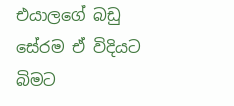එයාලගේ බඩු සේරම ඒ විදියට බිමට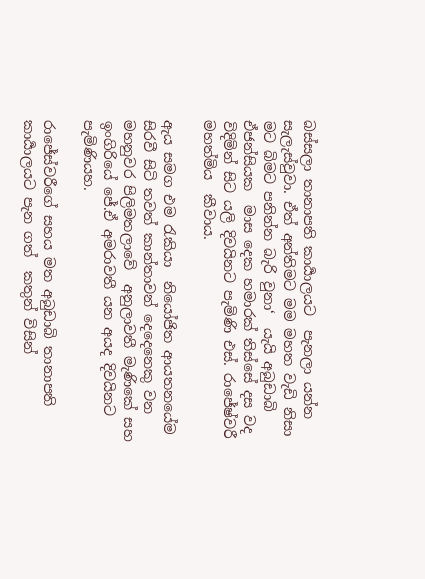බස්සලා තානාපති කාර්‍යාලයට  පැනලා යන්න සැලැස්වුවා. ඒත් අන්තිමට මම මහත වැඩි නිසා මට බිමට පනින්න බැරි වුනා‘  යැයි අබුඩාබි  ඒජන්සියක  මාස දෙක හමාරක් තිස්සේ දස වද විදිමින් සිට යලි දිවයිනට පැමිණි එස්. රාජේෂ්වරී මහත්මිය  කීවාය.

ඇය සමග එම රැකියා  නියෝජිත ආයතනයේම  සිරවී සිටි තවත් කාන්තාවන් දෙදෙනෙකු වන මහනුවර පිලිමතලාවේ  අනුලාවතී මැණිකේ සහ ඉංගිරියේ ජේ.ඒ අමරාවතී යන අයද දිවයිනට පැමිණියහ.

රාජේස්වරීගේ සහය මත අබුඩාබි තානාපති කාර්‍යාලයට පැන ගත්  කතුන් විසින්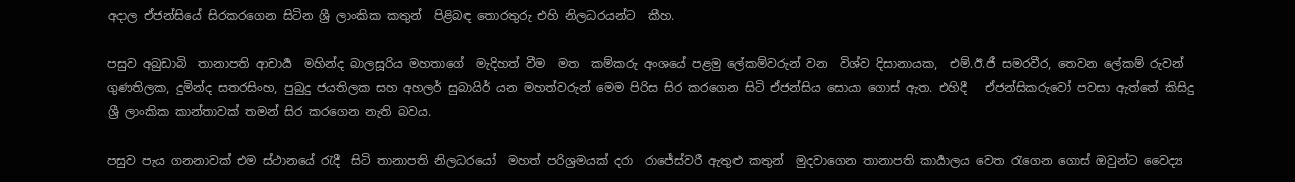අදාල ඒජන්සියේ සිරකරගෙන සිටින ශ්‍රී ලාංකික කතුන්  පිළිබඳ තොරතුරු එහි නිලධරයන්ට  කීහ.

පසුව අබුඩාබි  තානාපති ආචාර්‍ය  මහින්ද බාලසූරිය මහතාගේ  මැදිහත් වීම  මත  කම්කරු අංශයේ පළමු ලේකම්වරුන් වන  විශ්ව දිසානායක,  එම්.ඊ.ජී සමරවීර, තෙවන ලේකම් රුවන් ගුණතිලක, දුමින්ද සතරසිංහ, පුබුදු ජයතිලක සහ අහලර් සුබායිර් යන මහත්වරුන් මෙම පිරිස සිර කරගෙන සිටි ඒජන්සිය සොයා ගොස් ඇත. එහිදී   ඒජන්සිකරුවෝ පවසා ඇත්තේ කිසිදු ශ්‍රී ලාංකික කාන්තාවක් තමන් සිර කරගෙන නැති බවය.

පසුව පැය ගනනාවක් එම ස්ථානයේ රැදී  සිටි තානාපති නිලධරයෝ  මහත් පරිශ්‍රමයක් දරා  රාජේස්වරී ඇතුළු කතුන්  මුදවාගෙන තානාපති කාර්‍යාලය වෙත රැගෙන ගොස් ඔවුන්ට වෛද්‍ය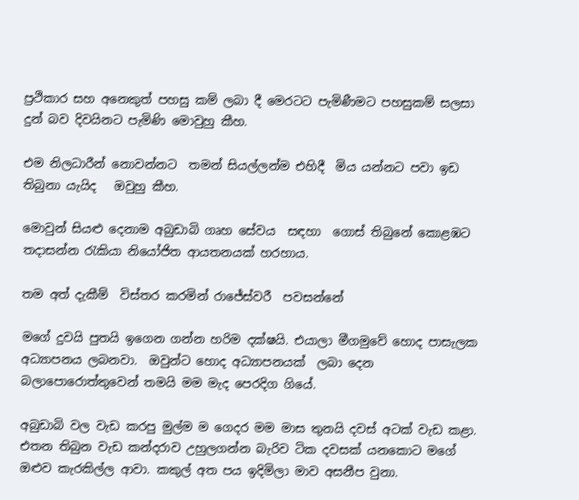ප්‍රථිකාර සහ අනෙකුත් පහසු කම් ලබා දී මෙරටට පැමිණීමට පහසුකම් සලසා දුන් බව දිවයිනට පැමිණි මොවුහු කීහ.

එම නිලධාරීන් නොවන්නට  තමන් සියල්ලන්ම එහිදී  මිය යන්නට පවා ඉඩ තිබුනා යැයිද   ඔවුහු කීහ.

මොවුන් සියළු දෙනාම අබුඩාබි ගෘහ සේවය  සඳහා  ගොස් තිබුනේ කොළඹට තදාසන්න රැකියා නියෝජිත ආයතනයක් හරහාය.

තම අත් දැකීම්  විස්තර කරමින් රාජේස්වරී  පවසන්නේ

මගේ දුවයි පුතයි ඉගෙන ගන්න හරිම දක්ෂයි. එයාලා මීගමුවේ හොද පාසැලක අධ්‍යාපනය ලබනවා.  ඔවුන්ට හොද අධ්‍යාපනයක්  ලබා දෙන බලාපොරොත්තුවෙන් තමයි මම මැද පෙරදිග ගියේ.

අබුඩාබි වල වැඩ කරපු මුල්ම ම ගෙදර මම මාස තුනයි දවස් අටක් වැඩ කළා. එතන තිබුන වැඩ කන්දරාව උහුලගන්න බැරිව ටික දවසක් යනකොට මගේ ඔළුව කැරකිල්ල ආවා. කකුල් අත පය ඉදිමිලා මාව අසනීප වුනා.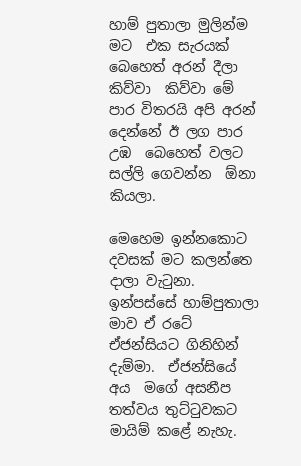හාම් පුතාලා මුලින්ම මට  එක සැරයක් බෙහෙත් අරන් දීලා කිව්වා  කිව්වා මේ පාර විතරයි අපි අරන් දෙන්නේ ඊ ලග පාර උඹ  බෙහෙත් වලට සල්ලි ගෙවන්න  ඕනා කියලා.

මෙහෙම ඉන්නකොට දවසක් මට කලන්තෙ දාලා වැටුනා.  ඉන්පස්සේ හාම්පුතාලා මාව ඒ රටේ ඒජන්සියට ගිනිහින් දැම්මා.  ඒජන්සියේ අය  මගේ අසනීප තත්වය තුට්ටුවකට මායිම් කළේ නැහැ.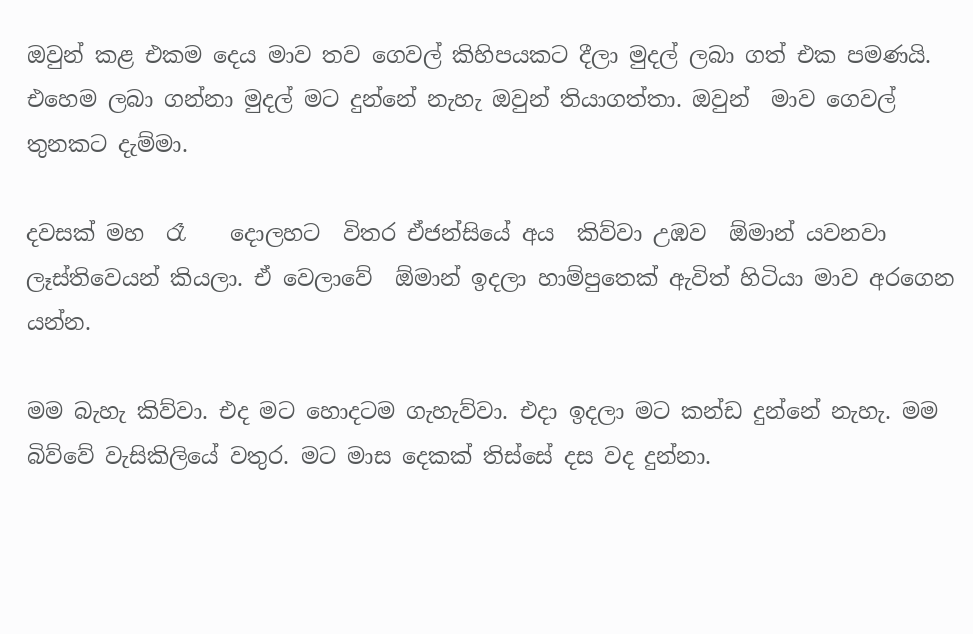ඔවුන් කළ එකම දෙය මාව තව ගෙවල් කිහිපයකට දීලා මුදල් ලබා ගත් එක පමණයි. එහෙම ලබා ගන්නා මුදල් මට දුන්නේ නැහැ ඔවුන් තියාගත්තා. ඔවුන්  මාව ගෙවල් තුනකට දැම්මා.

දවසක් මහ  රෑ    දොලහට  විතර ඒජන්සියේ අය  කිව්වා උඹව  ඕමාන් යවනවා ලෑස්තිවෙයන් කියලා. ඒ වෙලාවේ  ඕමාන් ඉදලා හාම්පුතෙක් ඇවිත් හිටියා මාව අරගෙන යන්න.

මම බැහැ කිව්වා. එද මට හොදටම ගැහැව්වා. එදා ඉදලා මට කන්ඩ දුන්නේ නැහැ. මම බිව්වේ වැසිකිලියේ වතුර. මට මාස දෙකක් තිස්සේ දස වද දුන්නා.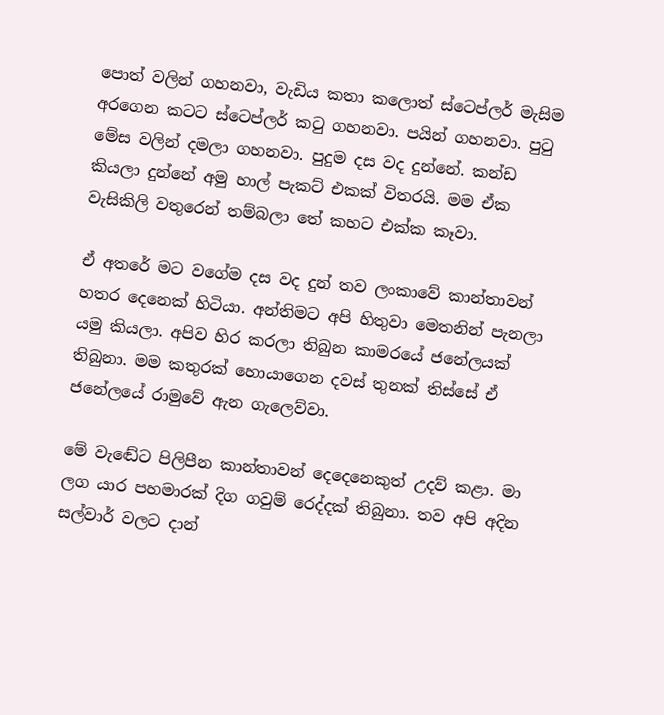පොත් වලින් ගහනවා, වැඩිය කතා කලොත් ස්ටෙප්ලර් මැසිම අරගෙන කටට ස්ටෙප්ලර් කටු ගහනවා. පයින් ගහනවා. පුටු මේස වලින් දමලා ගහනවා. පුදුම දස වද දුන්නේ. කන්ඩ කියලා දුන්නේ අමු හාල් පැකට් එකක් විතරයි. මම ඒක  වැසිකිලි වතුරෙන් තම්බලා තේ කහට එක්ක කෑවා.

ඒ අතරේ මට වගේම දස වද දුන් තව ලංකාවේ කාන්තාවන් හතර දෙනෙක් හිටියා. අන්තිමට අපි හිතුවා මෙතනින් පැනලා යමු කියලා. අපිව හිර කරලා තිබුන කාමරයේ ජනේලයක් තිබුනා. මම කතුරක් හොයාගෙන දවස් තුනක් තිස්සේ ඒ ජනේලයේ රාමුවේ ඇන ගැලෙව්වා.

මේ වැඬේට පිලිපීන කාන්තාවන් දෙදෙනෙකුත් උදව් කළා. මා ලග යාර පහමාරක් දිග ගවුම් රෙද්දක් තිබුනා. තව අපි අදින සල්වාර් වලට දාන්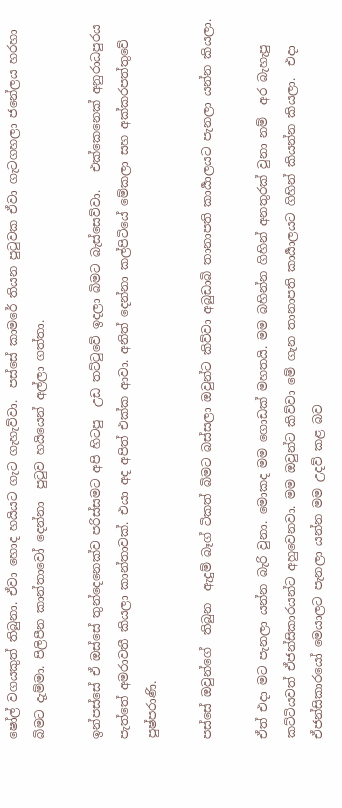ෂෝල් වගයකුත් තිබුනා. ඒවා හොද හයියට ගැට ගැහැව්වා.  පස්සේ කාමරේ තියන පුටුවක ඒවා ගැටගහලා ජනේලය හරහා  බිමට දැම්මා. පිලිපීන කාන්තාවෝ දෙන්නා  පුටුව හයියෙන් අල්ලා ගත්තා.

ඉන්පස්සේ ඒ ඔස්සේ තුන්දෙනෙක්ව පරිස්සමට අපි හිටපු  උඩ තට්ටුවේ ඉදලා බිමට බැස්සෙව්වා.   එක්කෙනෙක් අනුරාධපුරය පැත්තේ අමරාවතී කියලා කාන්තාවක්. එයා අද අපිත් එක්ක ආවා. අනිත් දෙන්නා කල්පිටියේ මේකලා සහ අක්කරපත්තුවේ පුෂ්පරාණි.

පස්සේ ඔවුන්ගේ  තිබුන  ඇදුම් බෑග් ටිකත් බිමට බස්සලා ඔවුන්ට කිව්වා අබුඩාබි තානාපති කාර්‍යාලයට පැනලා යන්න කියලා.

ඒත් එදා මට පැනලා යන්න බැරි වුනා. මොකද මම ගොඩක් මහතයි. මම බහින්න ගිහින් අනතුරක් වුනා නම්  අර බැහැපු කට්ටියවත් ඒජන්සිකාරයන්ට අහුවෙනවා. මම ඔවුන්ට කිව්වා මේ ගැන තානාපති කාර්‍යාලයට ගිහින් කියන්න කියලා.  එදා  ඒජන්සිකාරයෝ මෙයාලට පැනලා යන්න මම උදව් කළ බව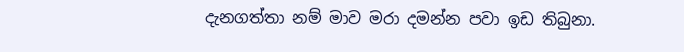දැනගත්තා නම් මාව මරා දමන්න පවා ඉඩ තිබුනා.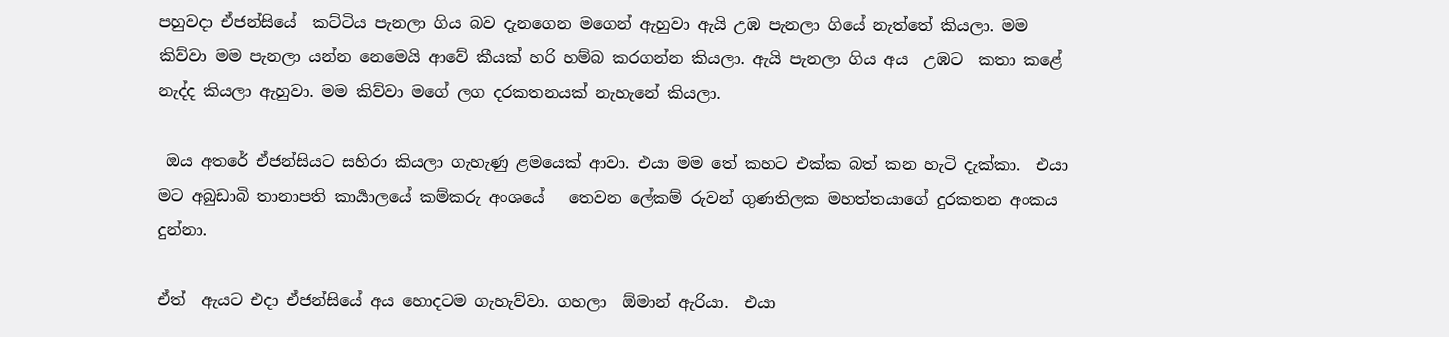පහුවදා ඒජන්සියේ  කට්ටිය පැනලා ගිය බව දැනගෙන මගෙන් ඇහුවා ඇයි උඹ පැනලා ගියේ නැත්තේ කියලා. මම  කිව්වා මම පැනලා යන්න නෙමෙයි ආවේ කීයක් හරි හම්බ කරගන්න කියලා. ඇයි පැනලා ගිය අය  උඹට  කතා කළේ නැද්ද කියලා ඇහුවා. මම කිව්වා මගේ ලග දරකතනයක් නැහැනේ කියලා.

 ඔය අතරේ ඒජන්සියට සහිරා කියලා ගැහැණු ළමයෙක් ආවා. එයා මම තේ කහට එක්ක බත් කන හැටි දැක්කා.  එයා මට අබුඩාබි තානාපති කාර්‍යාලයේ කම්කරු අංශයේ   තෙවන ලේකම් රුවන් ගුණතිලක මහත්තයාගේ දුරකතන අංකය දුන්නා.

ඒත්  ඇයට එදා ඒජන්සියේ අය හොදටම ගැහැව්වා. ගහලා  ඕමාන් ඇරියා.  එයා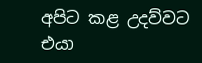අපිට කළ උදව්වට එයා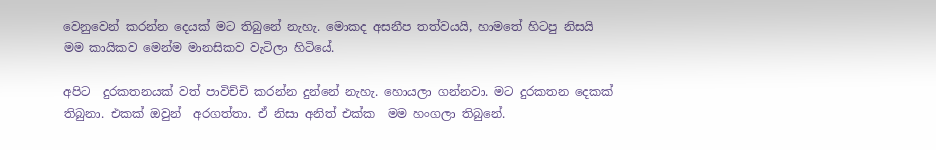වෙනුවෙන් කරන්න දෙයක් මට තිබුනේ නැහැ. මොකද අසනීප තත්වයයි, හාමතේ හිටපු නිසයි මම කායිකව මෙන්ම මානසිකව වැටිලා හිටියේ.

අපිට  දුරකතනයක් වත් පාවිච්චි කරන්න දුන්නේ නැහැ. හොයලා ගන්නවා. මට දුරකතන දෙකක් තිබුනා. එකක් ඔවුන්  අරගත්තා. ඒ නිසා අනිත් එක්ක  මම හංගලා තිබුනේ.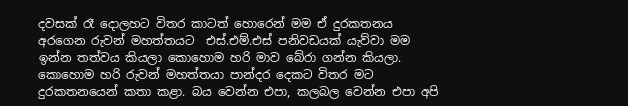දවසක් රෑ දොලහට විතර කාටත් හොරෙන් මම ඒ දුරකතනය අරගෙන රුවන් මහත්තයට  එස්.එම්.එස් පනිවඩයක් යැව්වා මම ඉන්න තත්වය කියලා කොහොම හරි මාව බේරා ගන්න කියලා.  කොහොම හරි රුවන් මහත්තයා පාන්දර දෙකට විතර මට දුරකතනයෙන් කතා කළා. බය වෙන්න එපා, කලබල වෙන්න එපා අපි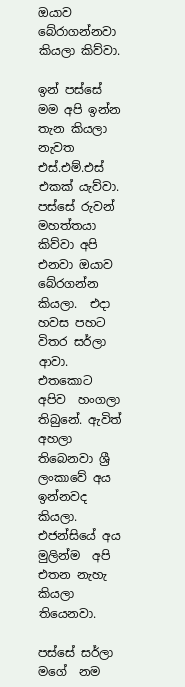ඔයාව බේරාගන්නවා  කියලා කිව්වා.

ඉන් පස්සේ මම අපි ඉන්න තැන කියලා නැවත එස්.එම්.එස් එකක් යැව්වා. පස්සේ රුවන් මහත්තයා කිව්වා අපි එනවා ඔයාව බේරගන්න කියලා.  එදා හවස පහට විතර සර්ලා ආවා. එතකොට අපිව  හංගලා තිබුනේ. ඇවිත් අහලා තිබෙනවා ශ්‍රී ලංකාවේ අය ඉන්නවද කියලා.  එජන්සියේ අය මුලින්ම  අපි එතන නැහැ කියලා තියෙනවා.

පස්සේ සර්ලා මගේ  නම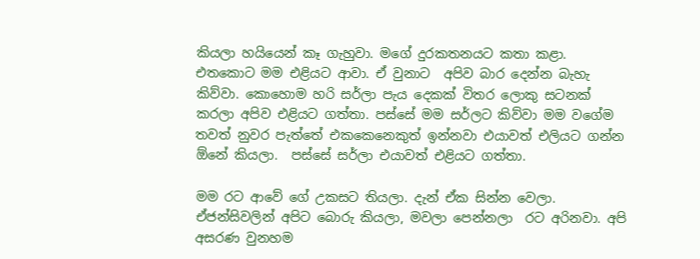කියලා හයියෙන් කෑ ගැහුවා. මගේ දුරකතනයට කතා කළා. එතකොට මම එළියට ආවා. ඒ වුනාට  අපිව බාර දෙන්න බැහැ කිව්වා. කොහොම හරි සර්ලා පැය දෙකක් විතර ලොකු සටනක් කරලා අපිව එළියට ගත්තා. පස්සේ මම සර්ලට කිව්වා මම වගේම තවත් නුවර පැත්තේ එකකෙනෙකුත් ඉන්නවා එයාවත් එලියට ගන්න  ඕනේ කියලා.  පස්සේ සර්ලා එයාවත් එළියට ගත්තා.

මම රට ආවේ ගේ උකසට තියලා. දැන් ඒක සින්න වෙලා. ඒජන්සිවලින් අපිට බොරු කියලා, මවලා පෙන්නලා  රට අරිනවා. අපි අසරණ වුනහම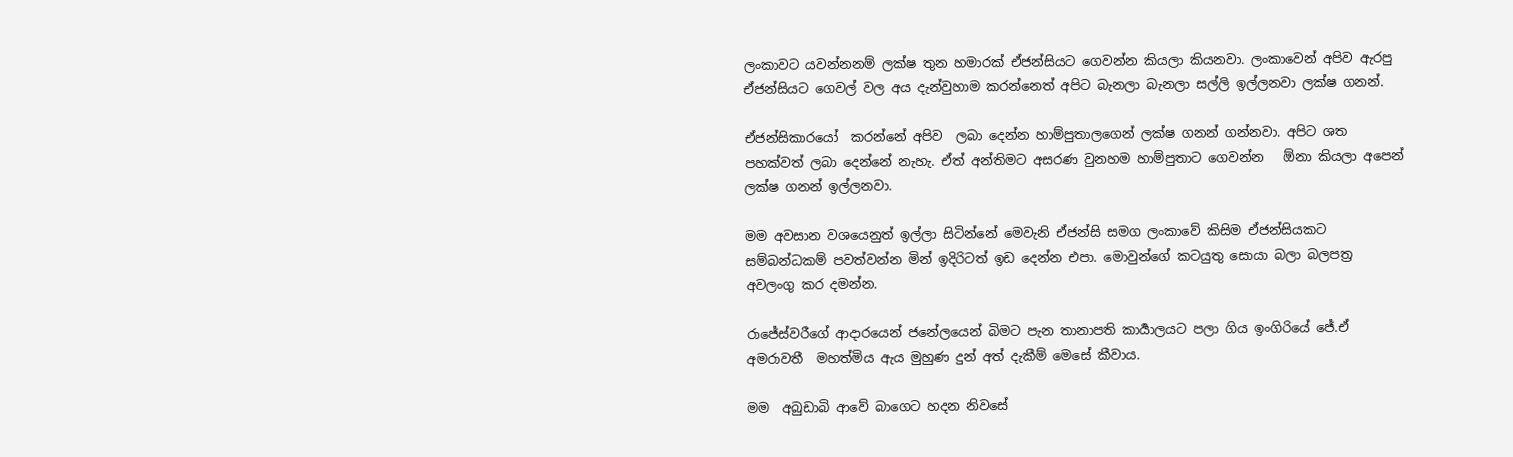ලංකාවට යවන්නනම් ලක්ෂ තුන හමාරක් ඒජන්සියට ගෙවන්න කියලා කියනවා. ලංකාවෙන් අපිව ඇරපු ඒජන්සියට ගෙවල් වල අය දැන්වුහාම කරන්නෙත් අපිට බැනලා බැනලා සල්ලි ඉල්ලනවා ලක්ෂ ගනන්.

ඒජන්සිකාරයෝ  කරන්නේ අපිව  ලබා දෙන්න හාම්පුතාලගෙන් ලක්ෂ ගනන් ගන්නවා. අපිට ශත පහක්වත් ලබා දෙන්නේ නැහැ. ඒත් අන්තිමට අසරණ වුනහම හාම්පුතාට ගෙවන්න   ඕනා කියලා අපෙන් ලක්ෂ ගනන් ඉල්ලනවා.

මම අවසාන වශයෙනුත් ඉල්ලා සිටින්නේ මෙවැනි ඒජන්සි සමග ලංකාවේ කිසිම ඒජන්සියකට සම්බන්ධකම් පවත්වන්න මින් ඉදිරිටත් ඉඩ දෙන්න එපා. මොවුන්ගේ කටයුතු සොයා බලා බලපත්‍ර අවලංගු කර දමන්න.

රාජේස්වරීගේ ආදාරයෙන් ජනේලයෙන් බිමට පැන තානාපති කාර්‍යාලයට පලා ගිය ඉංගිරියේ ජේ.ඒ අමරාවතී  මහත්මිය ඇය මුහුණ දුන් අත් දැකීම් මෙසේ කීවාය.

මම  අබුඩාබි ආවේ බාගෙට හදන නිවසේ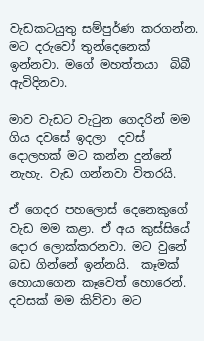වැඩකටයුතු සම්පුර්ණ කරගන්න. මට දරුවෝ තුන්දෙනෙක් ඉන්නවා. මගේ මහත්තයා  බිබී ඇවිදිනවා.

මාව වැඩට වැටුන ගෙදරින් මම ගිය දවසේ ඉදලා  දවස් දොලහක් මට කන්න දුන්නේ නැහැ. වැඩ ගන්නවා විතරයි.

ඒ ගෙදර පහලොස් දෙනෙකුගේ වැඩ මම කළා. ඒ අය කුස්සියේ දොර ලොක්කරනවා. මට වුනේ බඩ ගින්නේ ඉන්නයි.  කෑමක් හොයාගෙන කෑවෙත් හොරෙන්.   දවසක් මම කිව්වා මට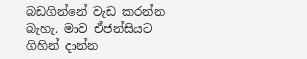බඩගින්නේ වැඩ කරන්න බැහැ. මාව ඒජන්සියට ගිහින් දාන්න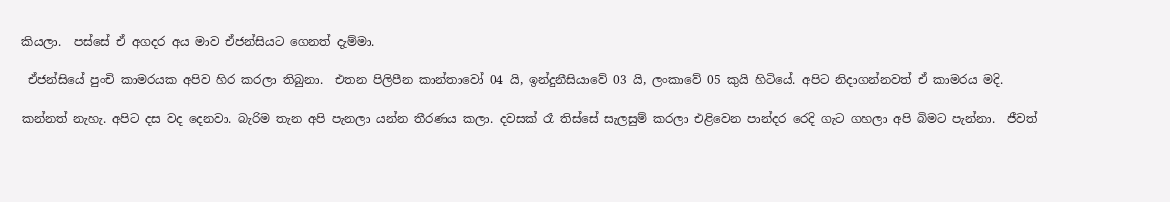කියලා.  පස්සේ ඒ අගදර අය මාව ඒජන්සියට ගෙනත් දැම්මා.

 ඒජන්සියේ පුංචි කාමරයක අපිව හිර කරලා තිබුනා.  එතන පිලිපීන කාන්තාවෝ 04 යි, ඉන්දුනීසියාවේ 03 යි, ලංකාවේ 05 කුයි හිටියේ. අපිට නිදාගන්නවත් ඒ කාමරය මදි.

කන්නත් නැහැ. අපිට දස වද දෙනවා. බැරිම තැන අපි පැනලා යන්න තීරණය කලා. දවසක් රෑ තිස්සේ සැලසුම් කරලා එළිවෙන පාන්දර රෙදි ගැට ගහලා අපි බිමට පැන්නා.  ජීවත්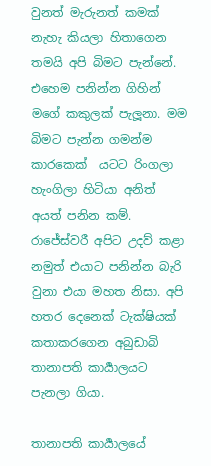වුනත් මැරුනත් කමක් නැහැ කියලා හිතාගෙන තමයි අපි බිමට පැන්නේ. එහෙම පනින්න ගිහින් මගේ කකුලක් පැලූනා. මම බිමට පැන්න ගමන්ම කාරකෙක්  යටට රිංගලා හැංගිලා හිටියා අනිත්  අයත් පනින කම්.  රාජේස්වරී අපිට උදව් කළා නමුත් එයාට පනින්න බැරි වුනා එයා මහත නිසා. අපි හතර දෙනෙක් ටැක්ෂියක් කතාකරගෙන අබුඩාබි තානාපති කාර්‍යාලයට පැනලා ගියා.

තානාපති කාර්‍යාලයේ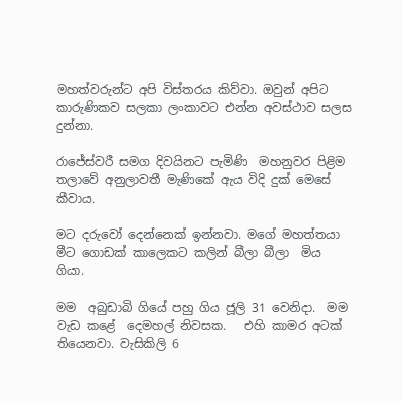මහත්වරුන්ට අපි විස්තරය කිව්වා. ඔවුන් අපිට කාරුණිකව සලකා ලංකාවට එන්න අවස්ථාව සලස දුන්නා.

රාජේස්වරී සමග දිවයිනට පැමිණි  මහනුවර පිළිම තලාවේ අනුලාවතී මැණිකේ ඇය විදි දුක් මෙසේ කීවාය.

මට දරුවෝ දෙන්නෙක් ඉන්නවා. මගේ මහත්තයා මීට ගොඩක් කාලෙකට කලින් බීලා බීලා  මිය ගියා.

මම  අබුඩාබි ගියේ පහු ගිය ජූලි 31 වෙනිදා.  මම වැඩ ක‍ළේ  දෙමහල් නිවසක.   එහි කාමර අටක් තියෙනවා. වැසිකිලි 6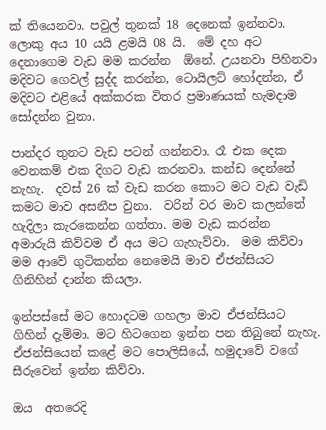ක් තියෙනවා. පවුල් තුනක් 18 දෙනෙක් ඉන්නවා. ලොකු අය 10 යයි ළමයි 08 යි.  මේ දහ අට දෙනාගෙම වැඩ මම කරන්න  ඕනේ. උයනවා පිහිනවා මදිවට ගෙවල් සුද්ද කරන්න, ටොයිලට් හෝදන්න, ඒ මදිවට එළියේ අක්කරක විතර ප්‍රමාණයක් හැමදාම සෝදන්න වුනා.

පාන්දර තුනට වැඩ පටන් ගන්නවා. රෑ එක දෙක  වෙනකම් එක දිගට වැඩ කරනවා. කන්ඩ දෙන්නේ  නැහැ.  දවස් 26 ක් වැඩ කරන කොට මට වැඩ වැඩි කමට මාව අසනීප වුනා.  වරින් වර මාව කලන්තේ හැදිලා කැරකෙන්න ගත්තා. මම වැඩ කරන්න අමාරුයි කිව්වම ඒ අය මට ගැහැව්වා.  මම කිව්වා මම ආවේ ගුටිකන්න නෙමෙයි මාව ඒජන්සියට ගිනිහින් දාන්න කියලා.

ඉන්පස්සේ මට හොදටම ගහලා මාව ඒජන්සියට ගිහින් දැම්මා. මට හිටගෙන ඉන්න පන තිබුනේ නැහැ. ඒජන්සියෙන් කළේ මට පොලිසියේ, හමුදාවේ වගේ සීරුවෙන් ඉන්න කිව්වා.

ඔය  අතරෙදි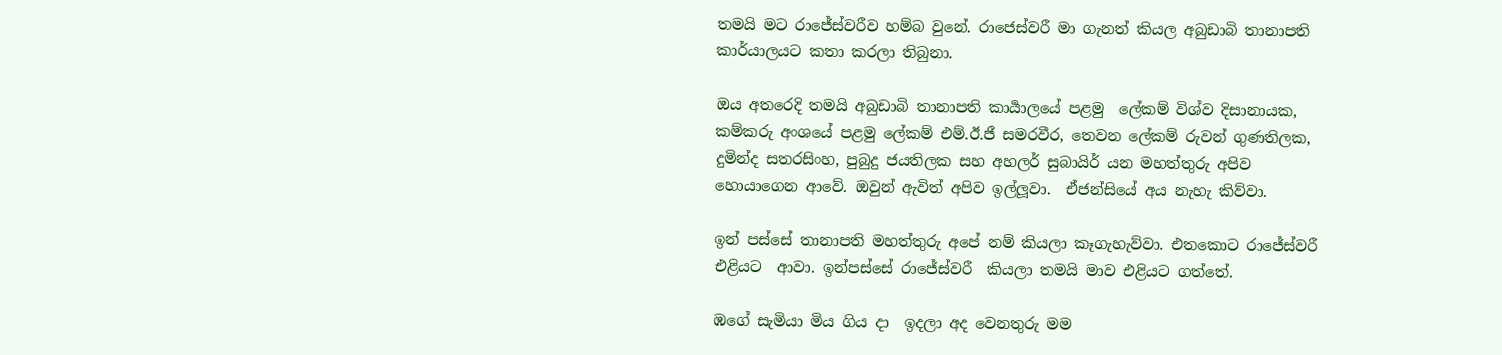තමයි මට රාජේස්වරීව හම්බ වුනේ. රාජෙස්වරී මා ගැනත් කියල අබුඩාබි තානාපති කාර්යාලයට කතා කරලා තිබුනා.

ඔය අතරෙදි තමයි අබුඩාබි තානාපති කාර්‍යාලයේ පළමු  ලේකම් විශ්ව දිසානායක, කම්කරු අංශයේ පළමු ලේකම් එම්.ඊ.ජී සමරවීර, තෙවන ලේකම් රුවන් ගුණතිලක, දුමින්ද සතරසිංහ, පුබුදු ජයතිලක සහ අහලර් සුබායිර් යන මහත්තුරු අපිව හොයාගෙන ආවේ. ඔවුන් ඇවිත් අපිව ඉල්ලූවා.  ඒජන්සියේ අය නැහැ කිව්වා.

ඉන් පස්සේ තානාපති මහත්තුරු අපේ නම් කියලා කෑගැහැව්වා. එතකොට රාජේස්වරී එළියට  ආවා. ඉන්පස්සේ රාජේස්වරී  කියලා තමයි මාව එළියට ගත්තේ.

ඹගේ සැමියා මිය ගිය දා  ඉදලා අද වෙනතුරු මම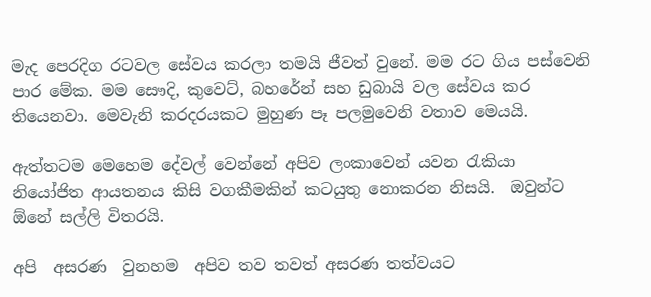මැද පෙරදිග රටවල සේවය කරලා තමයි ජීවත් වුනේ. මම රට ගිය පස්වෙනි පාර මේක. මම සෞදි, කුවෙට්, බහරේන් සහ ඩුබායි වල සේවය කර තියෙනවා. මෙවැනි කරදරයකට මුහුණ පෑ පලමුවෙනි වතාව මෙයයි.

ඇත්තටම මෙහෙම දේවල් වෙන්නේ අපිව ලංකාවෙන් යවන රැකියා නියෝජිත ආයතනය කිසි වගකීමකින් කටයුතු නොකරන නිසයි.  ඔවුන්ට  ඕනේ සල්ලි විතරයි.

අපි  අසරණ  වුනහම  අපිව තව තවත් අසරණ තත්වයට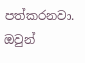පත්කරනවා. ඔවුන්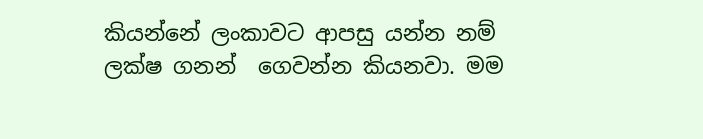කියන්නේ ලංකාවට ආපසු යන්න නම්   ලක්ෂ ගනන්  ගෙවන්න කියනවා. මම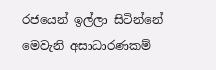රජයෙන් ඉල්ලා සිටින්නේ මෙවැනි අසාධාරණකම්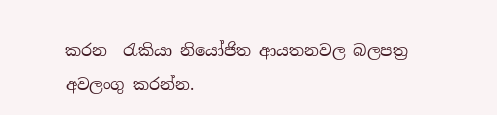කරන  රැකියා නියෝජිත ආයතනවල බලපත්‍ර අවලංගු කරන්න.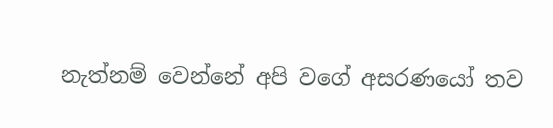නැත්නම් වෙන්නේ අපි වගේ අසරණයෝ තව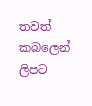තවත් කබලෙන් ලිපට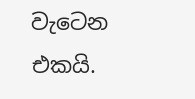වැටෙන එකයි.